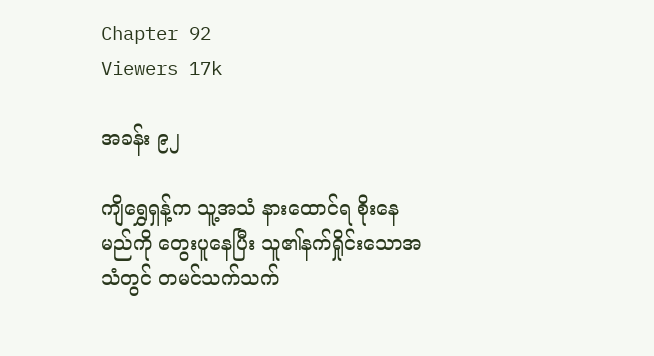Chapter 92
Viewers 17k

အခန်း ၉၂

ကျိရွှေရှန့်က သူ့အသံ နားထောင်ရ စိုးနေမည်ကို တွေးပူနေပြီး သူ၏နက်ရှိုင်းသောအသံတွင် တမင်သက်သက်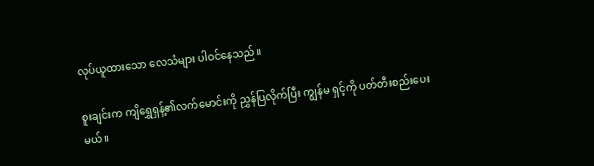လုပ်ယူထားသော လေသံများ ပါဝင်နေသည်။

စူးချင်းက ကျိရွှေရှန့်၏လက်မောင်းကို ညွှန်ပြလိုက်ပြီး ကျွန်မ ရှင့်ကို ပတ်တီးစည်းပေးမယ်။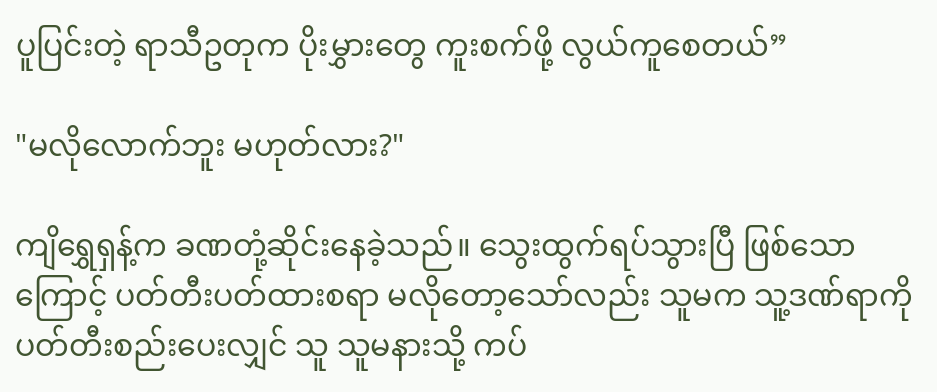ပူပြင်းတဲ့ ရာသီဥတုက ပိုးမွှားတွေ ကူးစက်ဖို့ လွယ်ကူစေတယ်”

"မလိုလောက်ဘူး မဟုတ်လား?"

ကျိရွှေရှန့်က ခဏတုံ့ဆိုင်းနေခဲ့သည်။ သွေးထွက်ရပ်သွားပြီ ဖြစ်သောကြောင့် ပတ်တီးပတ်ထားစရာ မလိုတော့သော်လည်း သူမက သူ့ဒဏ်ရာကို ပတ်တီးစည်းပေးလျှင် သူ သူမနားသို့ ကပ်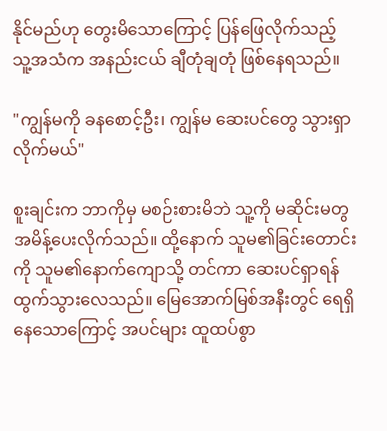နိုင်မည်ဟု တွေးမိသောကြောင့် ပြန်ဖြေလိုက်သည့် သူ့အသံက အနည်းငယ် ချီတုံချတုံ ဖြစ်နေရသည်။

"ကျွန်မကို ခနစောင့်ဦး၊ ကျွန်မ ဆေးပင်တွေ သွားရှာလိုက်မယ်"

စူးချင်းက ဘာကိုမှ မစဉ်းစားမိဘဲ သူ့ကို မဆိုင်းမတွ အမိန့်ပေးလိုက်သည်။ ထို့နောက် သူမ၏ခြင်းတောင်းကို သူမ၏နောက်ကျောသို့ တင်ကာ ဆေးပင်ရှာရန် ထွက်သွားလေသည်။ မြေအောက်မြစ်အနီးတွင် ရေရှိနေသောကြောင့် အပင်များ ထူထပ်စွာ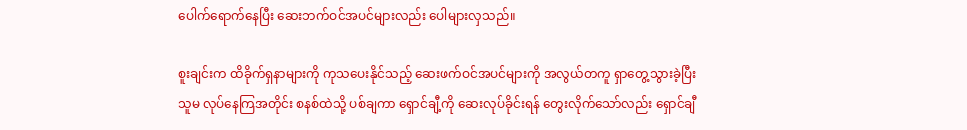ပေါက်ရောက်နေပြီး ဆေးဘက်ဝင်အပင်များလည်း ပေါများလှသည်။

စူးချင်းက ထိခိုက်ရှနာများကို ကုသပေးနိုင်သည့် ဆေးဖက်ဝင်အပင်များကို အလွယ်တကူ ရှာတွေ့သွားခဲ့ပြီး သူမ လုပ်နေကြအတိုင်း စနစ်ထဲသို့ ပစ်ချကာ ရှောင်ချီ့ကို ဆေးလုပ်ခိုင်းရန် တွေးလိုက်သော်လည်း ရှောင်ချီ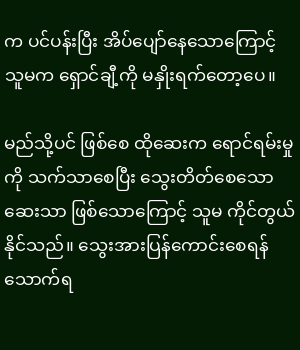က ပင်ပန်းပြီး အိပ်ပျော်နေသောကြောင့် သူမက ‌ရှောင်ချီ့ကို မနှိုးရက်တော့ပေ။

မည်သို့ပင် ဖြစ်စေ ထိုဆေးက ရောင်ရမ်းမှုကို သက်သာစေပြီး သွေးတိတ်စေသောဆေးသာ ဖြစ်‌သောကြောင့် သူမ ကိုင်တွယ်နိုင်သည်။ သွေးအားပြန်ကောင်းစေရန် သောက်ရ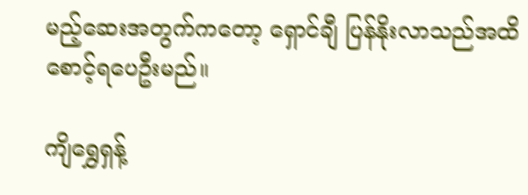မည့်ဆေးအတွက်ကတော့ ရှောင်ချီ ပြန်နိုးလာသည်အထိ စောင့်ရပေဦးမည်။

ကျိရွှေရှန့်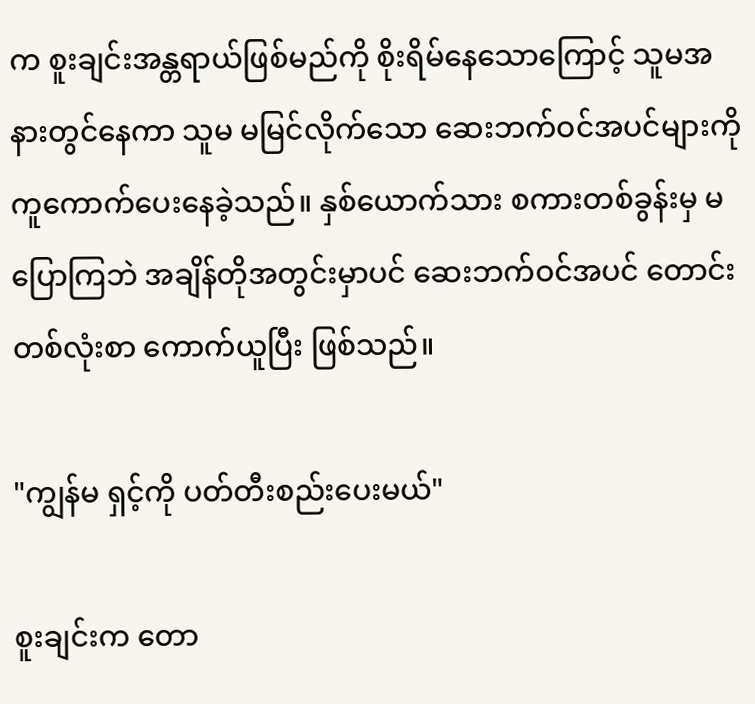က စူးချင်းအန္တရာယ်ဖြစ်မည်ကို စိုးရိမ်နေသောကြောင့် သူမအနားတွင်နေကာ သူမ မမြင်လိုက်သော ဆေးဘက်ဝင်အပင်များကို ကူကောက်ပေးနေခဲ့သည်။ နှစ်ယောက်သား စကားတစ်ခွန်းမှ မပြောကြဘဲ အချိန်တိုအတွင်းမှာပင် ဆေးဘက်ဝင်အပင် တောင်းတစ်လုံးစာ ကောက်ယူပြီး ဖြစ်သည်။

"ကျွန်မ ရှင့်ကို ပတ်တီးစည်းပေးမယ်"

စူးချင်းက တော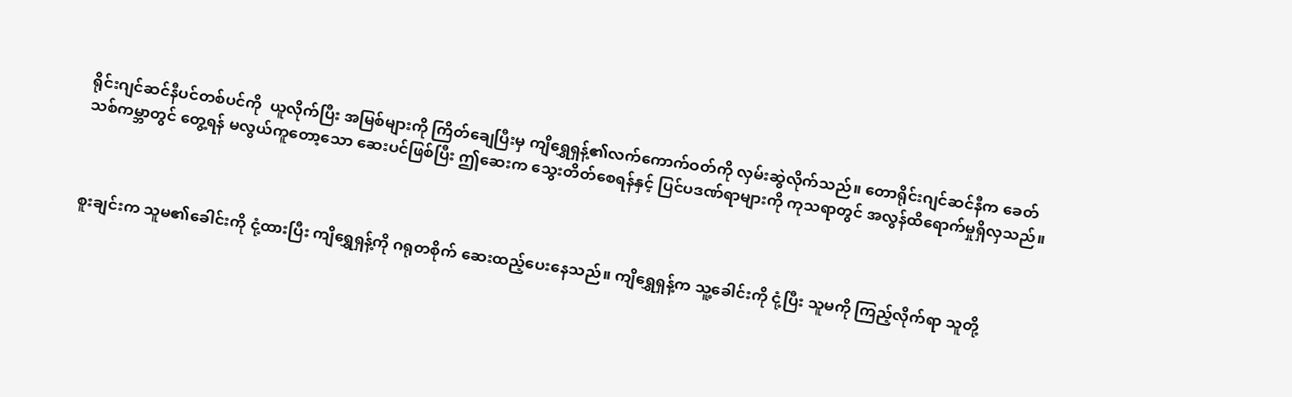ရိုင်းဂျင်ဆင်နီပင်တစ်ပင်ကို  ယူလိုက်ပြီး အမြစ်များကို ကြိတ်ချေပြီးမှ ကျိရွှေရှန့်၏လက်ကောက်ဝတ်ကို လှမ်းဆွဲလိုက်သည်။ တောရိုင်းဂျင်ဆင်နီက ခေတ်သစ်ကမ္ဘာတွင် တွေ့ရန် မလွယ်ကူတော့သော ဆေးပင်ဖြစ်ပြီး ဤဆေးက သွေးတိတ်စေရန်နှင့် ပြင်ပဒဏ်ရာများကို ကုသရာတွင် အလွန်ထိရောက်မှုရှိလှသည်။



စူးချင်းက သူမ၏ခေါင်းကို ငုံ့ထားပြီး ကျိရွှေရှန့်ကို ဂရုတစိုက် ဆေးထည့်ပေးနေသည်။ ကျိရွှေရှန့်က သူ့ခေါင်းကို ငုံ့ပြီး သူမကို ကြည့်လိုက်ရာ သူတို့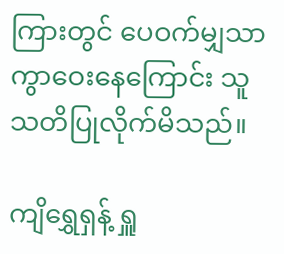ကြားတွင် ပေဝက်မျှသာ ကွာဝေးနေကြောင်း သူ သတိပြုလိုက်မိသည်။

ကျိရွှေရှန့် ရှူ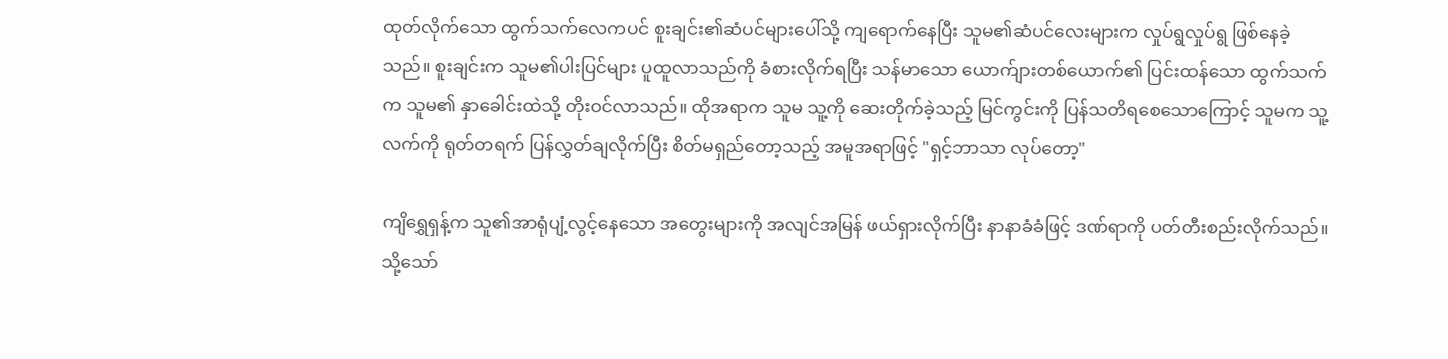ထုတ်လိုက်သော ထွက်သက်လေကပင် စူးချင်း၏ဆံပင်များပေါ်သို့ ကျရောက်နေပြီး သူမ၏ဆံပင်လေးများက လှုပ်ရွလှုပ်ရွ ဖြစ်နေခဲ့သည်။ စူးချင်းက သူမ၏ပါးပြင်များ ပူထူလာသည်ကို ခံစားလိုက်ရပြီး သန်မာသော ယောက်ျားတစ်ယောက်၏ ပြင်းထန်သော ထွက်သက်က သူမ၏ နှာခေါင်းထဲသို့ တိုးဝင်လာသည်။ ထိုအရာက သူမ သူ့ကို ဆေးတိုက်ခဲ့သည့် မြင်ကွင်းကို ပြန်သတိရစေသောကြောင့် သူမက သူ့လက်ကို ရုတ်တရက် ပြန်လွှတ်ချလိုက်ပြီး စိတ်မရှည်တော့သည့် အမူအရာဖြင့် "ရှင့်ဘာသာ လုပ်တော့"

ကျိရွှေရှန့်က သူ၏အာရုံပျံ့လွင့်နေသော အတွေးများကို အလျင်အမြန် ဖယ်ရှားလိုက်ပြီး နာနာခံခံဖြင့် ဒဏ်ရာကို ပတ်တီးစည်းလိုက်သည်။ သို့သော်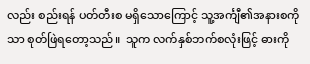လည်း စည်းရန် ပတ်တီးစ မရှိသောကြောင့် သူ့အင်္ကျီ၏အနားစကိုသာ စုတ်ဖြဲရတော့သည်။  သူက လက်နှစ်ဘက်စလုံးဖြင့် ဓားကို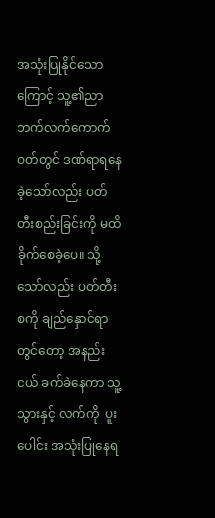အသုံးပြုနိုင်သောကြောင့် သူ့၏ညာဘက်လက်ကောက်ဝတ်တွင် ဒဏ်ရာရနေခဲ့သော်လည်း ပတ်တီးစည်းခြင်းကို မထိခိုက်စေခဲ့ပေ။ သို့သော်လည်း ပတ်တီးစကို ချည်နှောင်ရာတွင်တော့ အနည်းငယ် ခက်ခဲနေကာ သူ့သွားနှင့် လက်ကို  ပူးပေါင်း အသုံးပြုနေရ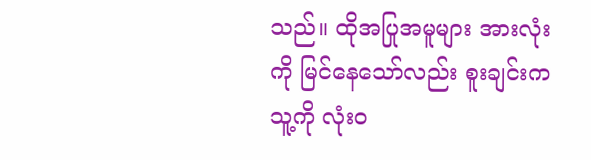သည်။ ထိုအပြုအမူများ အားလုံးကို မြင်နေသော်လည်း စူးချင်းက  သူ့ကို လုံးဝ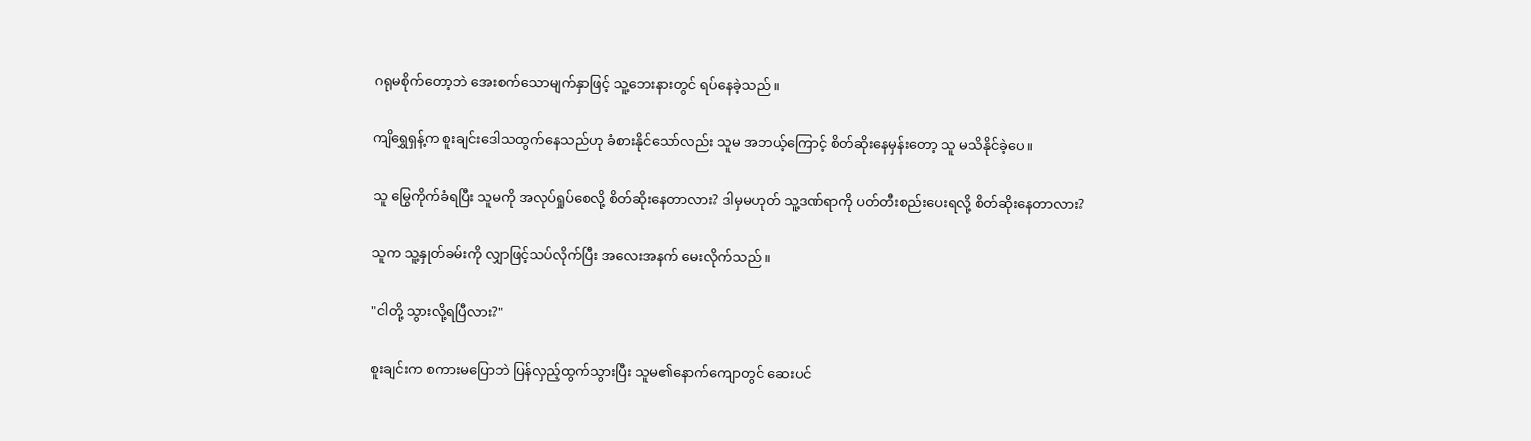ဂရုမစိုက်တော့ဘဲ အေးစက်သောမျက်နှာဖြင့် သူ့ဘေးနားတွင် ရပ်နေခဲ့သည်။

ကျိရွှေရှန့်က စူးချင်းဒေါသထွက်နေသည်ဟု ခံစားနိုင်သော်လည်း သူမ အဘယ့်ကြောင့် စိတ်ဆိုးနေမှန်းတော့ သူ မသိနိုင်ခဲ့ပေ။

သူ မြွေကိုက်ခံရပြီး သူမကို အလုပ်ရှုပ်စေလို့ စိတ်ဆိုးနေတာလား? ဒါမှမဟုတ် သူ့ဒဏ်ရာကို ပတ်တီးစည်းပေးရလို့ စိတ်ဆိုးနေတာလား?

သူက သူ့နှုတ်ခမ်းကို လျှာဖြင့်သပ်လိုက်ပြီး အလေးအနက် မေးလိုက်သည်။

"ငါတို့ သွားလို့ရပြီလား?"

စူးချင်းက စကားမပြောဘဲ ပြန်လှည့်ထွက်သွားပြီး သူမ၏နောက်ကျောတွင် ဆေးပင်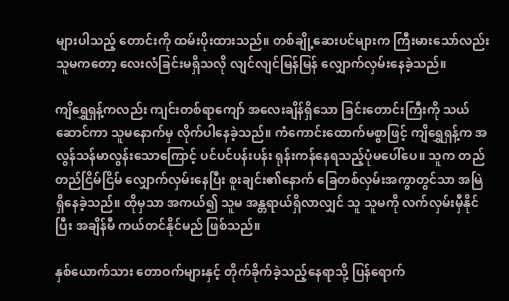များပါသည့် တောင်းကို ထမ်းပိုးထားသည်။ တစ်ချို့ဆေးပင်များက ကြီးမားသော်လည်း သူမကတော့ လေးလံခြင်းမရှိသလို လျင်လျင်မြန်မြန် လျှောက်လှမ်းနေခဲ့သည်။

ကျိရွှေရှန့်ကလည်း ကျင်းတစ်ရာကျော် အလေးချိန်ရှိသော ခြင်းတောင်းကြီးကို သယ်ဆောင်ကာ သူမနောက်မှ လိုက်ပါနေခဲ့သည်။ ကံကောင်းထောက်မစွာဖြင့် ကျိရွှေရှန့်က အလွန်သန်မာလွန်းသောကြောင့် ပင်ပင်ပန်းပန်း ရုန်းကန်နေရသည့်ပုံမပေါ်ပေ။ သူက တည်တည်ငြိမ်ငြိမ် လျှောက်လှမ်းနေပြီး စူးချင်း၏နောက် ခြေတစ်လှမ်းအကွာတွင်သာ အမြဲရှိနေခဲ့သည်။ ထိုမှသာ အကယ်၍ သူမ အန္တရာယ်ရှိလာလျှင် သူ သူမကို လက်လှမ်းမှီနိုင်ပြီး အချိန်မီ ကယ်တင်နိုင်မည် ဖြစ်သည်။

နှစ်ယောက်သား တောဝက်များနှင့် တိုက်ခိုက်ခဲ့သည့်နေရာသို့ ပြန်ရောက်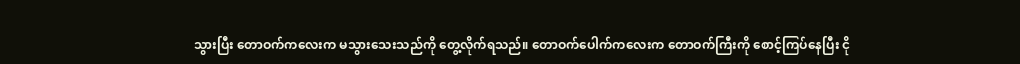သွားပြီး တောဝက်ကလေးက မသွားသေးသည်ကို တွေ့လိုက်ရသည်။ တောဝက်ပေါက်ကလေးက တောဝက်ကြီးကို စောင့်ကြပ်နေပြီး ငို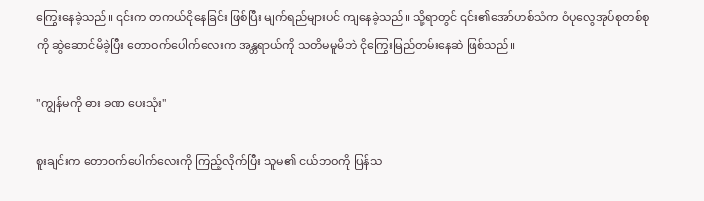ကြွေးနေခဲ့သည်။ ၎င်းက တကယ်ငိုနေခြင်း ဖြစ်ပြီး မျက်ရည်များပင် ကျနေခဲ့သည်။ သို့ရာတွင် ၎င်း၏အော်ဟစ်သံက ဝံပုလွေအုပ်စုတစ်စုကို ဆွဲဆောင်မိခဲ့ပြီး တောဝက်ပေါက်လေးက အန္တရာယ်ကို သတိမမူမိဘဲ ငိုကြွေးမြည်တမ်းနေဆဲ ဖြစ်သည်။

"ကျွန်မကို ဓား ခဏ ပေးသုံး"

စူးချင်းက တောဝက်ပေါက်လေးကို ကြည့်လိုက်ပြီး သူမ၏ ငယ်ဘဝကို ပြန်သ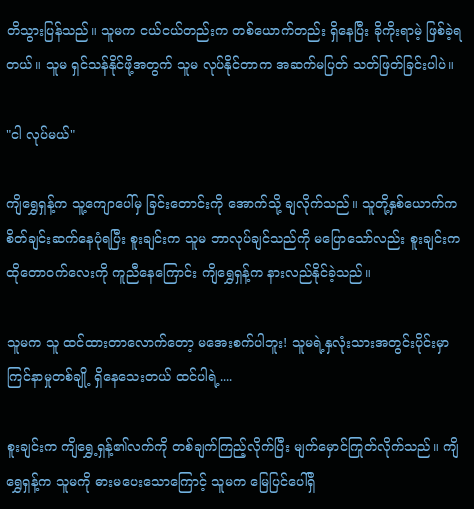တိသွားပြန်သည်။ သူမက ငယ်ငယ်တည်းက တစ်ယောက်တည်း ရှိနေပြီး ခိုကိုးရာမဲ့ ဖြစ်ခဲ့ရတယ်။ သူမ ရှင်သန်နိုင်ဖို့အတွက် သူမ လုပ်နိုင်တာက အဆက်မပြတ် သတ်ဖြတ်ခြင်းပါပဲ။

"ငါ လုပ်မယ်"

ကျိရွှေရှန့်က သူ့ကျောပေါ်မှ ခြင်းတောင်းကို အောက်သို့ ချလိုက်သည်။ သူတို့နှစ်ယောက်က  စိတ်ချင်းဆက်နေပုံရပြီး စူးချင်းက သူမ ဘာလုပ်ချင်သည်ကို မပြောသော်လည်း စူးချင်းက ထိုတောဝက်လေးကို ကူညီနေကြောင်း ကျိရွှေရှန့်က နားလည်နိုင်ခဲ့သည်။

သူမက သူ ထင်ထားတာလောက်တော့ မအေးစက်ပါဘူး! သူမရဲ့နှလုံးသားအတွင်းပိုင်းမှာ ကြင်နာမှုတစ်ချို့ ရှိနေသေးတယ် ထင်ပါရဲ့....

စူးချင်းက ကျိရွှေ့ရှန့်၏လက်ကို တစ်ချက်ကြည့်လိုက်ပြီး မျက်မှောင်ကြုတ်လိုက်သည်။ ကျိရွှေရှန့်က သူမကို ဓားမပေးသောကြောင့် သူမက မြေပြင်ပေါ်ရှိ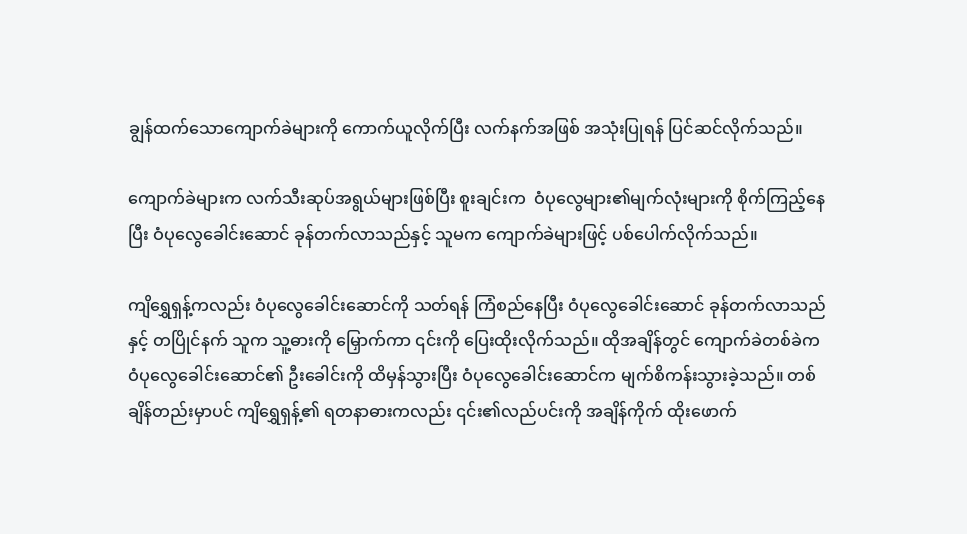ချွန်ထက်သောကျောက်ခဲများကို ကောက်ယူလိုက်ပြီး လက်နက်အဖြစ် အသုံးပြုရန် ပြင်ဆင်လိုက်သည်။

ကျောက်ခဲများက လက်သီးဆုပ်အရွယ်များဖြစ်ပြီး စူးချင်းက  ဝံပုလွေများ၏မျက်လုံးများကို စိုက်ကြည့်နေပြီး ဝံပုလွေခေါင်းဆောင် ခုန်တက်လာသည်နှင့် သူမက ကျောက်ခဲများဖြင့် ပစ်ပေါက်လိုက်သည်။

ကျိရွှေရှန့်ကလည်း ဝံပုလွေခေါင်းဆောင်ကို သတ်ရန် ကြံစည်နေပြီး ဝံပုလွေခေါင်းဆောင် ခုန်တက်လာသည်နှင့် တပြိုင်နက် သူက သူ့ဓားကို မြှောက်ကာ ၎င်းကို ပြေးထိုးလိုက်သည်။ ထိုအချိန်တွင် ကျောက်ခဲတစ်ခဲက ဝံပုလွေခေါင်းဆောင်၏ ဦးခေါင်းကို ထိမှန်သွားပြီး ဝံပုလွေခေါင်းဆောင်က မျက်စိကန်းသွားခဲ့သည်။ တစ်ချိန်တည်းမှာပင် ကျိရွှေရှန့်၏ ရတနာဓားကလည်း ၎င်း၏လည်ပင်းကို အချိန်ကိုက် ထိုးဖောက်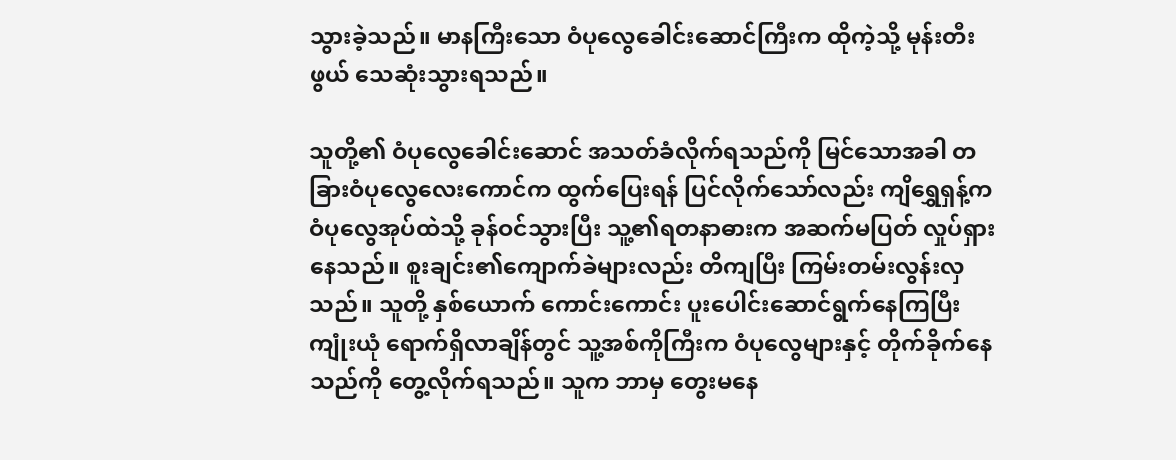သွားခဲ့သည်။ မာနကြီးသော ဝံပုလွေခေါင်းဆောင်ကြီးက ထိုကဲ့သို့ မုန်းတီးဖွယ် သေဆုံးသွားရသည်။

သူတို့၏ ဝံပုလွေခေါင်းဆောင် အသတ်ခံလိုက်ရသည်ကို မြင်သောအခါ တခြားဝံပုလွေလေးကောင်က ထွက်ပြေးရန် ပြင်လိုက်သော်လည်း ကျိရွှေရှန့်က ဝံပုလွေအုပ်ထဲသို့ ခုန်ဝင်သွားပြီး သူ့၏ရတနာဓားက အဆက်မပြတ် လှုပ်ရှားနေသည်။ စူးချင်း၏ကျောက်ခဲများလည်း တိကျပြီး ကြမ်းတမ်းလွန်းလှသည်။ သူတို့ နှစ်ယောက် ကောင်းကောင်း ပူးပေါင်းဆောင်ရွက်နေကြပြီး ကျုံးယုံ ရောက်ရှိလာချိန်တွင် သူ့အစ်ကိုကြီးက ဝံပုလွေများနှင့် တိုက်ခိုက်နေသည်ကို တွေ့လိုက်ရသည်။ သူက ဘာမှ တွေးမနေ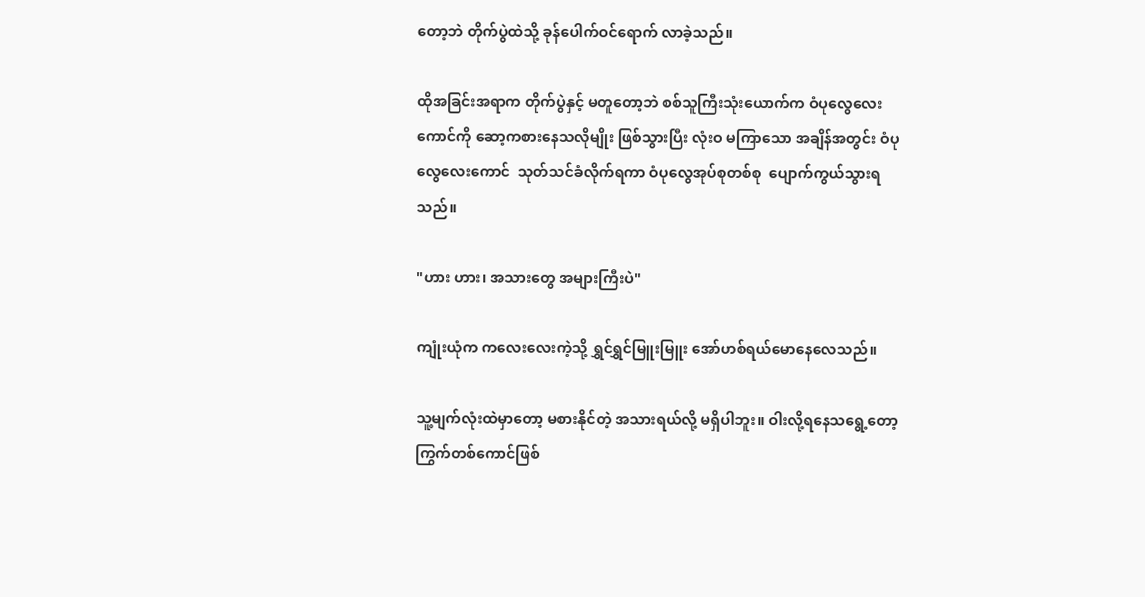တော့ဘဲ တိုက်ပွဲထဲသို့ ခုန်ပေါက်ဝင်ရောက် လာခဲ့သည်။

ထိုအခြင်းအရာက တိုက်ပွဲနှင့် မတူတော့ဘဲ စစ်သူကြီးသုံးယောက်က ဝံပုလွေလေးကောင်ကို ဆော့ကစားနေသလိုမျိုး ဖြစ်သွားပြီး လုံးဝ မကြာသော အချိန်အတွင်း ဝံပုလွေလေးကောင်  သုတ်သင်ခံလိုက်ရကာ ဝံပုလွေအုပ်စုတစ်စု  ပျောက်ကွယ်သွားရသည်။

"ဟား ဟား၊ အသားတွေ အများကြီးပဲ"

ကျုံးယုံက ကလေးလေးကဲ့သို့ ရွှင်ရွှင်မြူးမြူး အော်ဟစ်ရယ်မောနေလေသည်။

သူ့မျက်လုံးထဲမှာတော့ မစားနိုင်တဲ့ အသားရယ်လို့ မရှိပါဘူး။ ဝါးလို့ရနေသရွေ့တော့ ကြွက်တစ်ကောင်ဖြစ်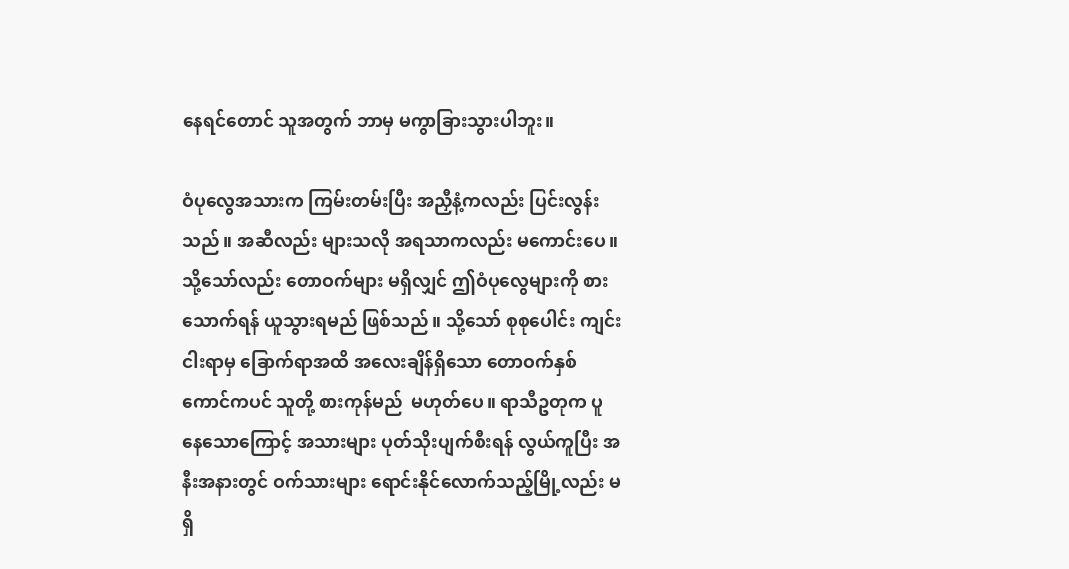နေရင်တောင် သူအတွက် ဘာမှ မကွာခြားသွားပါဘူး။

ဝံပုလွေအသားက ကြမ်းတမ်းပြီး အညှီနံ့ကလည်း ပြင်းလွန်းသည်။ အဆီလည်း များသလို အရသာကလည်း မကောင်းပေ။ သို့သော်လည်း တောဝက်များ မရှိလျှင် ဤဝံပုလွေများကို စားသောက်ရန် ယူသွားရမည် ဖြစ်သည်။ သို့သော် စုစုပေါင်း ကျင်းငါးရာမှ ခြောက်ရာအထိ အလေးချိန်ရှိသော တောဝက်နှစ်ကောင်ကပင် သူတို့ စားကုန်မည်  မဟုတ်ပေ။ ရာသီဥတုက ပူနေသောကြောင့် အသားများ ပုတ်သိုးပျက်စီးရန် လွယ်ကူပြီး အနီးအနားတွင် ဝက်သားများ ရောင်းနိုင်လောက်သည့်မြို့လည်း မရှိ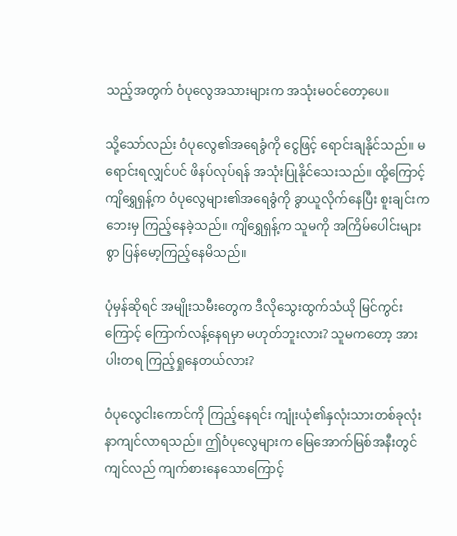သည့်အတွက် ဝံပုလွေအသားများက အသုံးမဝင်တော့ပေ။

သို့သော်လည်း ဝံပုလွေ၏အရေခွံကို ငွေဖြင့် ရောင်းချနိုင်သည်။ မရောင်းရလျှင်ပင် ဖိနပ်လုပ်ရန် အသုံးပြုနိုင်သေးသည်။ ထို့ကြောင့် ကျိရွှေရှန့်က ဝံပုလွေများ၏အရေခွံကို ခွာယူလိုက်နေပြီး စူးချင်းက ဘေးမှ ကြည့်နေခဲ့သည်။ ကျိရွှေရှန့်က သူမကို အကြိမ်ပေါင်းများစွာ ပြန်မော့ကြည့်နေမိသည်။

ပုံမှန်ဆိုရင် အမျိုးသမီးတွေက ဒီလိုသွေးထွက်သံယို မြင်ကွင်းကြောင့် ကြောက်လန့်နေရမှာ မဟုတ်ဘူးလား? သူမကတော့ အားပါးတရ ကြည့်ရှုနေတယ်လား?

ဝံပုလွေငါးကောင်ကို ကြည့်နေရင်း ကျုံးယုံ၏နှလုံးသားတစ်ခုလုံး နာကျင်လာရသည်။ ဤဝံပုလွေများက မြေအောက်မြစ်အနီးတွင် ကျင်လည် ကျက်စားနေသောကြောင့်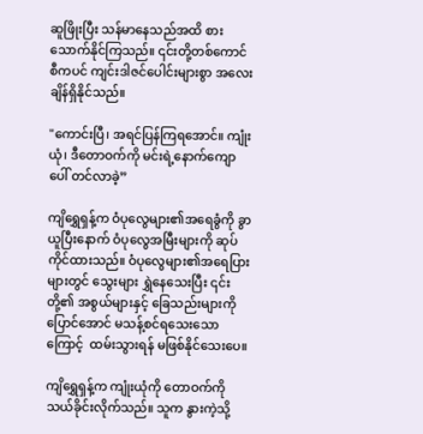ဆူဖြိုးပြီး သန်မာနေသည်အထိ စားသောက်နိုင်ကြသည်။ ၎င်းတို့တစ်ကောင်စီကပင် ကျင်းဒါဇင်ပေါင်းများစွာ အလေးချိန်ရှိနိုင်သည်။

"ကောင်းပြီ၊ အရင်ပြန်ကြရအောင်။ ကျုံးယုံ၊ ဒီတောဝက်ကို မင်းရဲ့နောက်ကျောပေါ် တင်လာခဲ့”

ကျိရွှေရှန့်က ဝံပုလွေများ၏အရေခွံကို ခွာယူပြီးနောက် ဝံပုလွေအမြီးများကို ဆုပ်ကိုင်ထားသည်။ ဝံပုလွေများ၏အရေပြားများတွင် သွေးများ ရွှဲနေသေးပြီး ၎င်းတို့၏ အစွယ်များနှင့် ခြေသည်းများကို ပြောင်အောင် မသန့်စင်ရသေးသောကြောင့်  ထမ်းသွားရန် မဖြစ်နိုင်သေးပေ။

ကျိရွှေရှန့်က ကျုံးယုံကို တောဝက်ကို သယ်ခိုင်းလိုက်သည်။ သူက နွားကဲ့သို့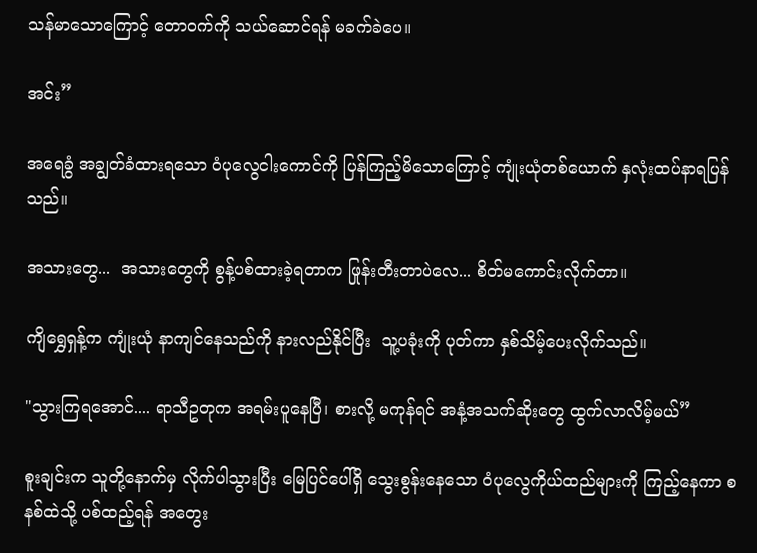သန်မာသောကြောင့် တောဝက်ကို သယ်ဆောင်ရန် မခက်ခဲပေ။

အင်း”

အရေခွံ အချွတ်ခံထားရသော ဝံပုလွေငါးကောင်ကို ပြန်ကြည့်မိသောကြောင့် ကျုံးယုံတစ်ယောက် နှလုံးထပ်နာရပြန်သည်။

အသားတွေ...  အသားတွေကို စွန့်ပစ်ထားခဲ့ရတာက ဖြုန်းတီးတာပဲလေ... စိတ်မကောင်းလိုက်တာ။

ကျိရွှေရှန့်က ကျုံးယုံ နာကျင်နေသည်ကို နားလည်နိုင်ပြီး  သူ့ပခုံးကို ပုတ်ကာ နှစ်သိမ့်ပေးလိုက်သည်။

"သွားကြရအောင်.... ရာသီဥတုက အရမ်းပူနေပြီ၊ စားလို့ မကုန်ရင် အနံ့အသက်ဆိုးတွေ ထွက်လာလိမ့်မယ်”

စူးချင်းက သူတို့နောက်မှ လိုက်ပါသွားပြီး မြေပြင်ပေါ်ရှိ သွေးစွန်းနေသော ဝံပုလွေကိုယ်ထည်များကို ကြည့်နေကာ စနစ်ထဲသို့ ပစ်ထည့်ရန် အတွေး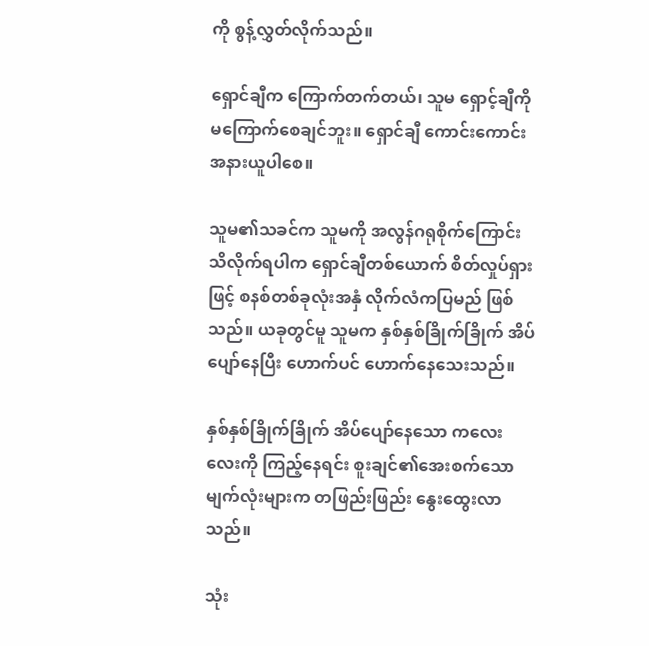ကို စွန့်လွှတ်လိုက်သည်။

ရှောင်ချီက ကြောက်တက်တယ်၊ သူမ ရှောင့်ချီကို မကြောက်စေချင်ဘူး။ ရှောင်ချီ ကောင်းကောင်းအနားယူပါစေ။

သူမ၏သခင်က သူမကို အလွန်ဂရုစိုက်ကြောင်း သိလိုက်ရပါက ရှောင်ချီတစ်ယောက် စိတ်လှုပ်ရှားဖြင့် စနစ်တစ်ခုလုံးအနှံ လိုက်လံကပြမည် ဖြစ်သည်။ ယခုတွင်မူ သူမက နှစ်နှစ်ခြိုက်ခြိုက် အိပ်ပျော်နေပြီး ဟောက်ပင် ‌‌ဟောက်နေသေးသည်။

နှစ်နှစ်ခြိုက်ခြိုက် အိပ်ပျော်နေသော ကလေးလေးကို ကြည့်နေရင်း စူးချင်၏အေးစက်သော မျက်လုံးများက တဖြည်းဖြည်း နွေးထွေးလာသည်။

သုံး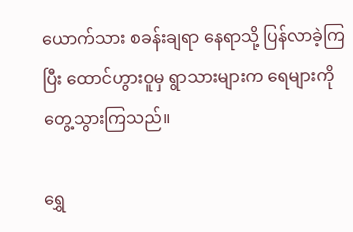ယောက်သား စခန်းချရာ နေရာသို့ ပြန်လာခဲ့ကြပြီး ထောင်ဟွားဝူမှ ရွာသားများက ရေများကို တွေ့သွားကြသည်။

ရွှေ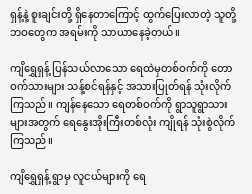ရှန့်နဲ့ စူးချင်းတို့ ရှိနေတာကြောင့် ထွက်ပြေးလာတဲ့ သူတို့ဘဝတွေက အရမ်းကို သာယာနေခဲ့တယ်။

ကျိရွှေရှန့် ပြန်သယ်လာသော ရေထဲမှတစ်ဝက်ကို တောဝက်သားများ သန့်စင်ရန်နှင့် အသားပြုတ်ရန် သုံးလိုက်ကြသည်။ ကျန်နေသော ရေတစ်ဝက်ကို ရွာသူရွာသားများအတွက် ရေနွေးအိုးကြီးတစ်လုံး ကျိုရန် သုံးစွဲလိုက်ကြသည်။

ကျိရွှေရှန့် ရွာမှ လူငယ်များကို ရေ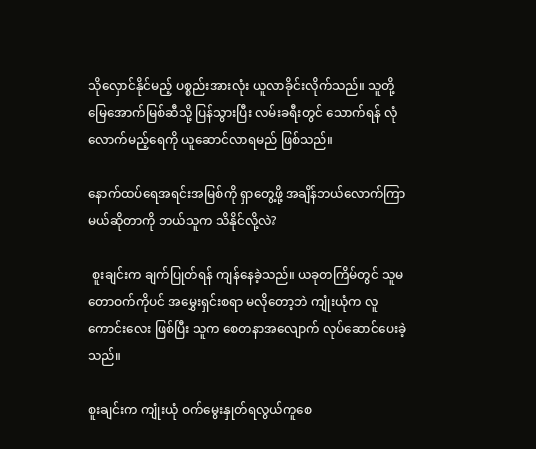သိုလှောင်နိုင်မည့် ပစ္စည်းအားလုံး ယူလာခိုင်းလိုက်သည်။ သူတို့ မြေအောက်မြစ်ဆီသို့ ပြန်သွားပြီး လမ်းခရီးတွင် သောက်ရန် လုံလောက်မည့်ရေကို ယူဆောင်လာရမည် ဖြစ်သည်။

နောက်ထပ်ရေအရင်းအမြစ်ကို ရှာတွေ့ဖို့ အချိန်ဘယ်လောက်ကြာမယ်ဆိုတာကို ဘယ်သူက သိနိုင်လို့လဲ?

 စူးချင်းက ချက်ပြုတ်ရန် ကျန်နေခဲ့သည်။ ယခုတကြိမ်တွင် သူမ တောဝက်ကိုပင် အမွှေးရှင်းစရာ မလိုတော့ဘဲ ကျုံးယုံက လူကောင်းလေး ဖြစ်ပြီး သူက စေတနာအလျောက် လုပ်ဆောင်ပေးခဲ့သည်။

စူးချင်းက ကျုံးယုံ ဝက်မွေးနှုတ်ရလွယ်ကူစေ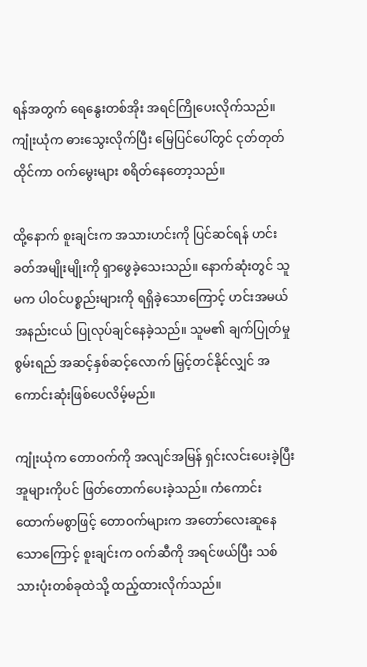ရန်အတွက် ရေနွေးတစ်အိုး အရင်ကြိုပေးလိုက်သည်။ ကျုံးယုံက ဓားသွေးလိုက်ပြီး မြေပြင်ပေါ်တွင် ငုတ်တုတ်ထိုင်ကာ ဝက်မွေးများ စရိတ်နေတော့သည်။

ထို့နောက် စူးချင်းက အသားဟင်းကို ပြင်ဆင်ရန် ဟင်းခတ်အမျိုးမျိုးကို ရှာဖွေခဲ့သေးသည်။ နောက်ဆုံးတွင် သူမက ပါဝင်ပစ္စည်းများကို ရရှိခဲ့သောကြောင့် ဟင်းအမယ် အနည်းငယ် ပြုလုပ်ချင်နေခဲ့သည်။ သူမ၏ ချက်ပြုတ်မှုစွမ်းရည် အဆင့်နှစ်ဆင့်လောက် မြှင့်တင်နိုင်လျှင် အကောင်းဆုံးဖြစ်ပေလိမ့်မည်။

ကျုံးယုံက တောဝက်ကို အလျင်အမြန် ရှင်းလင်းပေးခဲ့ပြီး အူများကိုပင် ဖြတ်တောက်ပေးခဲ့သည်။ ကံကောင်းထောက်မစွာဖြင့် တောဝက်များက အတော်လေးဆူနေသောကြောင့် စူးချင်းက ဝက်ဆီကို အရင်ဖယ်ပြီး သစ်သားပုံးတစ်ခုထဲသို့ ထည့်ထားလိုက်သည်။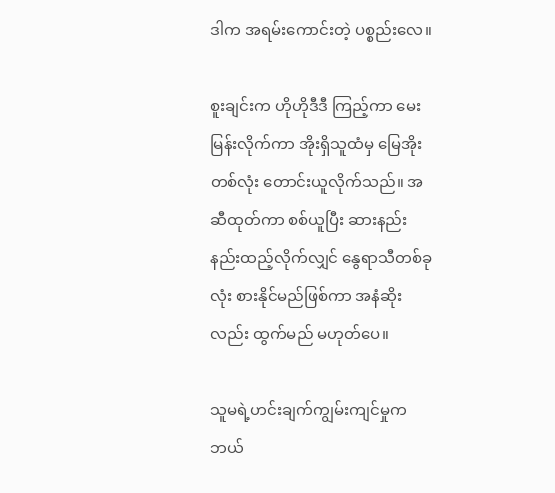ဒါက အရမ်းကောင်းတဲ့ ပစ္စည်းလေ။

စူးချင်းက ဟိုဟိုဒီဒီ ကြည့်ကာ မေးမြန်းလိုက်ကာ အိုးရှိသူထံမှ မြေအိုးတစ်လုံး တောင်းယူလိုက်သည်။ အဆီထုတ်ကာ စစ်ယူပြီး ဆားနည်းနည်းထည့်လိုက်လျှင် နွေရာသီတစ်ခုလုံး စားနိုင်မည်ဖြစ်ကာ အနံဆိုးလည်း ထွက်မည် မဟုတ်ပေ။

သူမရဲ့ဟင်းချက်ကျွမ်းကျင်မှုက ဘယ်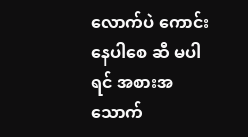လောက်ပဲ ကောင်းနေပါစေ ဆီ မပါရင် အစားအသောက်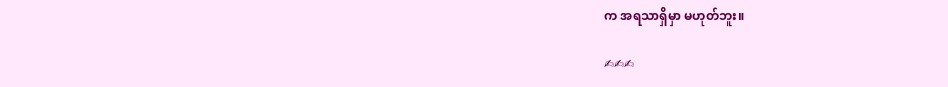က အရသာရှိမှာ မဟုတ်ဘူး။

✍✍✍